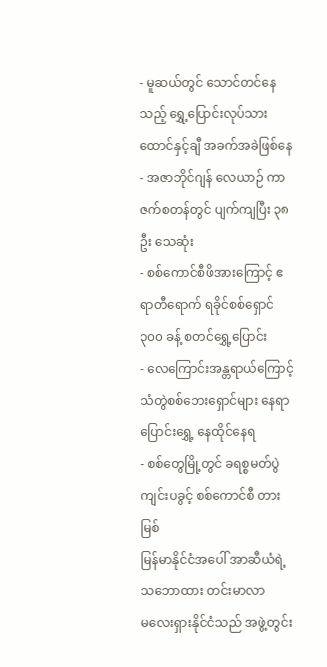- မူဆယ်တွင် သောင်တင်နေသည့် ရွှေ့ပြောင်းလုပ်သား ထောင်နှင့်ချီ အခက်အခဲဖြစ်နေ
- အဇာဘိုင်ဂျန် လေယာဉ် ကာဇက်စတန်တွင် ပျက်ကျပြီး ၃၈ ဦး သေဆုံး
- စစ်ကောင်စီဖိအားကြောင့် ဧရာတီရောက် ရခိုင်စစ်ရှောင် ၃၀၀ ခန့် စတင်ရွှေ့ပြောင်း
- လေကြောင်းအန္တရာယ်ကြောင့် သံတွဲစစ်ဘေးရှောင်များ နေရာပြောင်းရွှေ့ နေထိုင်နေရ
- စစ်တွေမြို့တွင် ခရစ္စမတ်ပွဲကျင်းပခွင့် စစ်ကောင်စီ တားမြစ်
မြန်မာနိုင်ငံအပေါ် အာဆီယံရဲ့သဘောထား တင်းမာလာ
မလေးရှားနိုင်ငံသည် အဖွဲ့တွင်း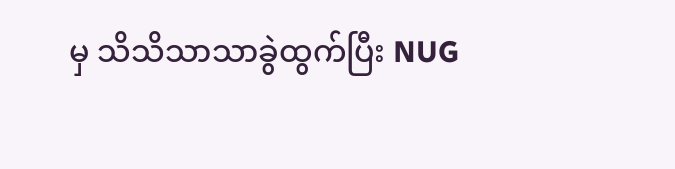မှ သိသိသာသာခွဲထွက်ပြီး NUG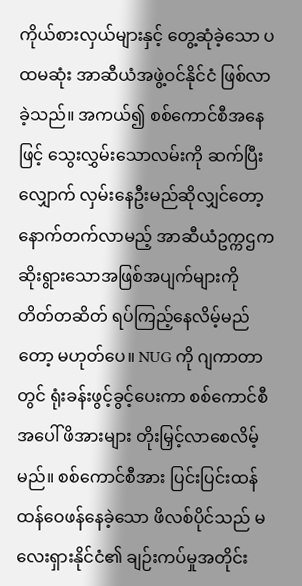ကိုယ်စားလှယ်များနှင့် တွေ့ဆုံခဲ့သော ပထမဆုံး အာဆီယံအဖွဲ့ဝင်နိုင်ငံ ဖြစ်လာခဲ့သည်။ အကယ်၍ စစ်ကောင်စီအနေဖြင့် သွေးလွှမ်းသောလမ်းကို ဆက်ပြီးလျှောက် လှမ်းနေဦးမည်ဆိုလျှင်တော့ နောက်တက်လာမည့် အာဆီယံဥက္ကဌက ဆိုးရွားသောအဖြစ်အပျက်များကို တိတ်တဆိတ် ရပ်ကြည့်နေလိမ့်မည်တော့ မဟုတ်ပေ။ NUG ကို ဂျကာတာတွင် ရုံးခန်းဖွင့်ခွင့်ပေးကာ စစ်ကောင်စီအပေါ် ဖိအားများ တိုးမြှင့်လာစေလိမ့်မည်။ စစ်ကောင်စီအား ပြင်းပြင်းထန်ထန်ဝေဖန်နေခဲ့သော ဖိလစ်ပိုင်သည် မလေးရှားနိုင်ငံ၏ ချဉ်းကပ်မှုအတိုင်း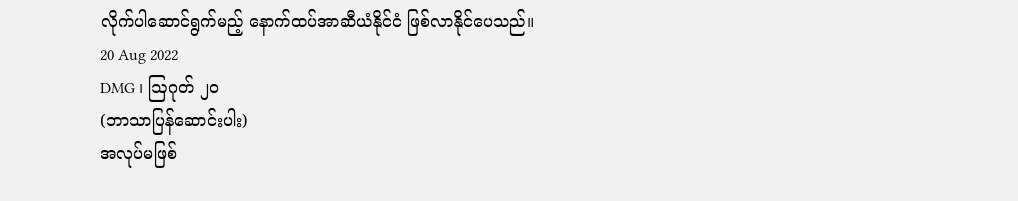လိုက်ပါဆောင်ရွက်မည့် နောက်ထပ်အာဆီယံနိုင်ငံ ဖြစ်လာနိုင်ပေသည်။
20 Aug 2022
DMG ၊ ဩဂုတ် ၂၀
(ဘာသာပြန်ဆောင်းပါး)
အလုပ်မဖြစ်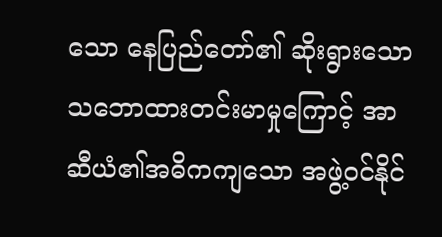သော နေပြည်တော်၏ ဆိုးရွားသောသဘောထားတင်းမာမှုကြောင့် အာဆီယံ၏အဓိကကျသော အဖွဲ့ဝင်နိုင်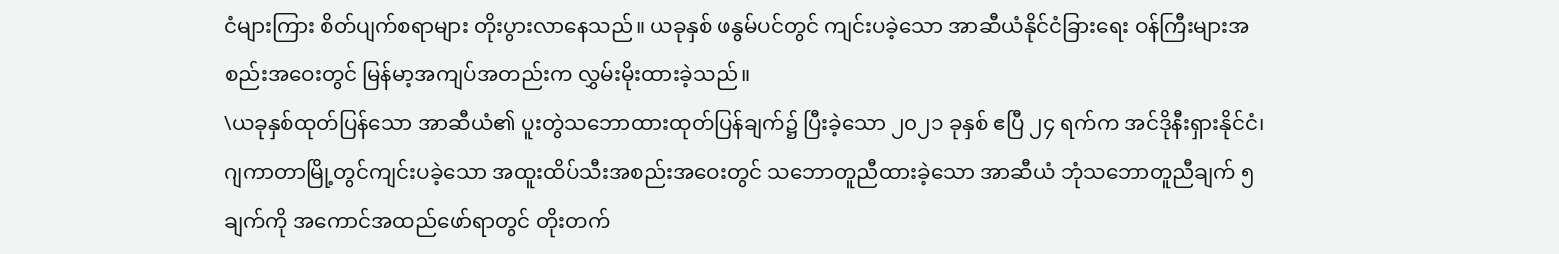ငံများကြား စိတ်ပျက်စရာများ တိုးပွားလာနေသည်။ ယခုနှစ် ဖနွမ်ပင်တွင် ကျင်းပခဲ့သော အာဆီယံနိုင်ငံခြားရေး ဝန်ကြီးများအစည်းအဝေးတွင် မြန်မာ့အကျပ်အတည်းက လွှမ်းမိုးထားခဲ့သည်။
\ယခုနှစ်ထုတ်ပြန်သော အာဆီယံ၏ ပူးတွဲသဘောထားထုတ်ပြန်ချက်၌ ပြီးခဲ့သော ၂၀၂၁ ခုနှစ် ဧပြီ ၂၄ ရက်က အင်ဒိုနီးရှားနိုင်ငံ၊ ဂျကာတာမြို့တွင်ကျင်းပခဲ့သော အထူးထိပ်သီးအစည်းအဝေးတွင် သဘောတူညီထားခဲ့သော အာဆီယံ ဘုံသဘောတူညီချက် ၅ ချက်ကို အကောင်အထည်ဖော်ရာတွင် တိုးတက်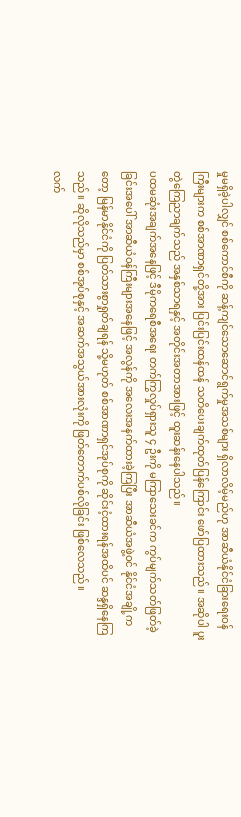မှုမရှိခဲ့ပါလျှင် စစ်ကောင်စီကို ဆန့်ကျင်သောဆောင်ရွက်မှုအသစ်များ ရှိလာလိမ့်မည်ဟု အာဆီယံနိုင်ငံခြားရေးဝန်ကြီးများက စစ်အာဏာရှင်တို့အား ပြင်းပြင်းထန်ထန် သတိပေးချက်ထုတ်ပြန်ကြောင်း ဖော်ပြထားသည်။ အဆိုပါ ပူးတွဲကြေညာချက်သည် အနှစ်သာရနှင့် အတိုင်းအတာအားဖြင့် ထူးဆန်းနေပါသည်။
ပထမဆုံးအချက်အနေဖြင့် ဒီမိုကရေစီအရေး တက်ကြွလှုပ်ရှားသူ ၄ ဦးကို မကြာသေးခင်က ကွပ်မျက်သတ်ဖြတ်ခဲ့ ခြင်းအပေါ် အာဆီယံဝန်ကြီးများအနေဖြင့် အလွန်ကို အလေးအနက်ထားခဲ့ကြပြီး အာဆီယံအဖွဲ့ဝင် နိုင်ငံအချို့ကတော့ မြန်မာနိုင်ငံကို ပြတ်သားစွာရှုတ်ချရန် သို့မဟုတ် စစ်အာဏာရှင်အုပ်စုကို ဆိုင်းငံ့ထားရန်အထိပင် ဆန္ဒရှိနေကြသည်။ ဆိုလိုသည်မှာ စစ်အုပ်စုနှင့် အဆက်အသွယ်အားလုံးကို ဖြတ်တောက်ပစ်လိုခြင်း ဖြစ်လေသည်။
လက်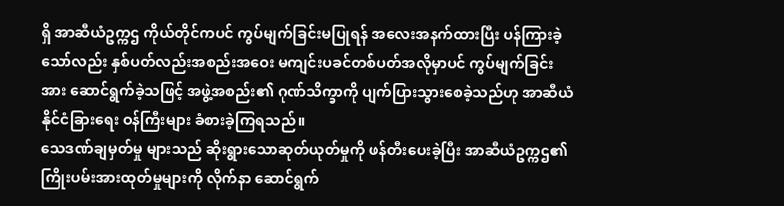ရှိ အာဆီယံဥက္ကဌ ကိုယ်တိုင်ကပင် ကွပ်မျက်ခြင်းမပြုရန် အလေးအနက်ထားပြီး ပန်ကြားခဲ့သော်လည်း နှစ်ပတ်လည်းအစည်းအဝေး မကျင်းပခင်တစ်ပတ်အလိုမှာပင် ကွပ်မျက်ခြင်းအား ဆောင်ရွက်ခဲ့သဖြင့် အဖွဲ့အစည်း၏ ဂုဏ်သိက္ခာကို ပျက်ပြားသွားစေခဲ့သည်ဟု အာဆီယံနိုင်ငံခြားရေး ဝန်ကြီးများ ခံစားခဲ့ကြရသည်။
သေဒဏ်ချမှတ်မှု များသည် ဆိုးရွားသောဆုတ်ယုတ်မှုကို ဖန်တီးပေးခဲ့ပြီး အာဆီယံဥက္ကဌ၏ ကြိုးပမ်းအားထုတ်မှုများကို လိုက်နာ ဆောင်ရွက်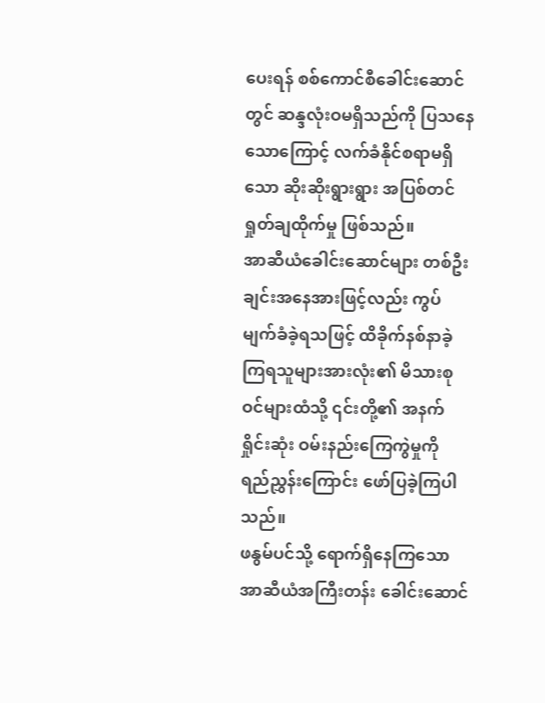ပေးရန် စစ်ကောင်စီခေါင်းဆောင်တွင် ဆန္ဒလုံးဝမရှိသည်ကို ပြသနေသောကြောင့် လက်ခံနိုင်စရာမရှိသော ဆိုးဆိုးရွားရွား အပြစ်တင်ရှုတ်ချထိုက်မှု ဖြစ်သည်။
အာဆီယံခေါင်းဆောင်များ တစ်ဦးချင်းအနေအားဖြင့်လည်း ကွပ် မျက်ခံခဲ့ရသဖြင့် ထိခိုက်နစ်နာခဲ့ကြရသူများအားလုံး၏ မိသားစုဝင်များထံသို့ ၎င်းတို့၏ အနက်ရှိုင်းဆုံး ဝမ်းနည်းကြေကွဲမှုကို ရည်ညွှန်းကြောင်း ဖော်ပြခဲ့ကြပါသည်။
ဖနွမ်ပင်သို့ ရောက်ရှိနေကြသော အာဆီယံအကြီးတန်း ခေါင်းဆောင်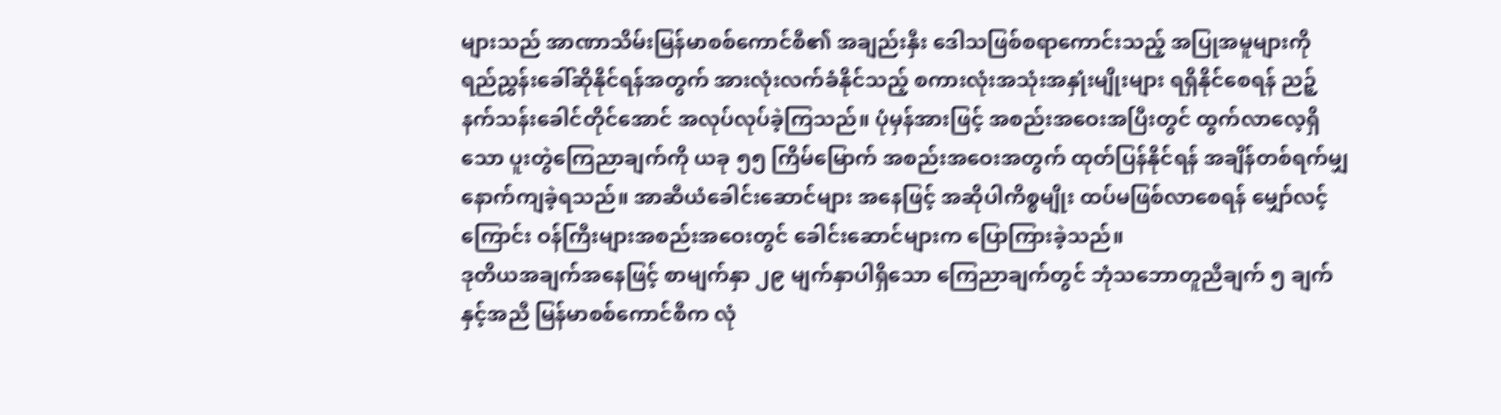များသည် အာဏာသိမ်းမြန်မာစစ်ကောင်စီ၏ အချည်းနှီး ဒေါသဖြစ်စရာကောင်းသည့် အပြုအမူများကို ရည်ညွှန်းခေါ်ဆိုနိုင်ရန်အတွက် အားလုံးလက်ခံနိုင်သည့် စကားလုံးအသုံးအနှုံးမျိုးများ ရရှိနိုင်စေရန် ညဉ့်နက်သန်းခေါင်တိုင်အောင် အလုပ်လုပ်ခဲ့ကြသည်။ ပုံမှန်အားဖြင့် အစည်းအဝေးအပြီးတွင် ထွက်လာလေ့ရှိသော ပူးတွဲကြေညာချက်ကို ယခု ၅၅ ကြိမ်မြောက် အစည်းအဝေးအတွက် ထုတ်ပြန်နိုင်ရန် အချိန်တစ်ရက်မျှ နောက်ကျခဲ့ရသည်။ အာဆီယံခေါင်းဆောင်များ အနေဖြင့် အဆိုပါကိစ္စမျိုး ထပ်မဖြစ်လာစေရန် မျှော်လင့်ကြောင်း ဝန်ကြီးများအစည်းအဝေးတွင် ခေါင်းဆောင်များက ပြောကြားခဲ့သည်။
ဒုတိယအချက်အနေဖြင့် စာမျက်နှာ ၂၉ မျက်နှာပါရှိသော ကြေညာချက်တွင် ဘုံသဘောတူညီချက် ၅ ချက်နှင့်အညီ မြန်မာစစ်ကောင်စီက လုံ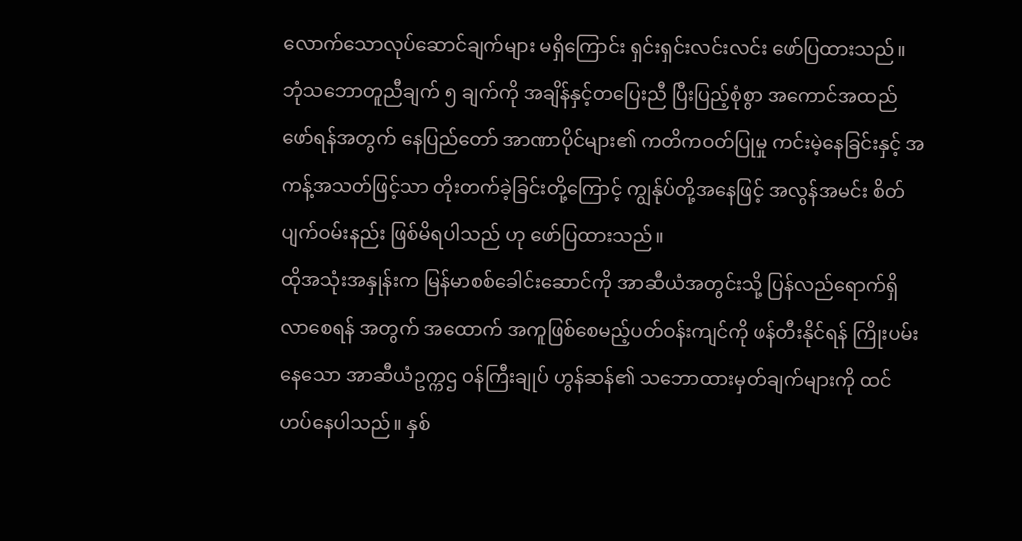လောက်သောလုပ်ဆောင်ချက်များ မရှိကြောင်း ရှင်းရှင်းလင်းလင်း ဖော်ပြထားသည်။ ဘုံသဘောတူညီချက် ၅ ချက်ကို အချိန်နှင့်တပြေးညီ ပြီးပြည့်စုံစွာ အကောင်အထည်ဖော်ရန်အတွက် နေပြည်တော် အာဏာပိုင်များ၏ ကတိကဝတ်ပြုမှု ကင်းမဲ့နေခြင်းနှင့် အကန့်အသတ်ဖြင့်သာ တိုးတက်ခဲ့ခြင်းတို့ကြောင့် ကျွန်ုပ်တို့အနေဖြင့် အလွန်အမင်း စိတ်ပျက်ဝမ်းနည်း ဖြစ်မိရပါသည် ဟု ဖော်ပြထားသည်။
ထိုအသုံးအနှုန်းက မြန်မာစစ်ခေါင်းဆောင်ကို အာဆီယံအတွင်းသို့ ပြန်လည်ရောက်ရှိလာစေရန် အတွက် အထောက် အကူဖြစ်စေမည့်ပတ်ဝန်းကျင်ကို ဖန်တီးနိုင်ရန် ကြိုးပမ်းနေသော အာဆီယံဥက္ကဌ ဝန်ကြီးချုပ် ဟွန်ဆန်၏ သဘောထားမှတ်ချက်များကို ထင်ဟပ်နေပါသည်။ နှစ်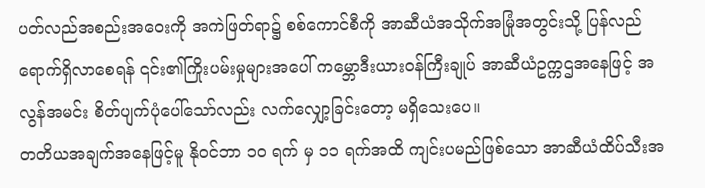ပတ်လည်အစည်းအဝေးကို အကဲဖြတ်ရာ၌ စစ်ကောင်စီကို အာဆီယံအသိုက်အမြုံအတွင်းသို့ ပြန်လည်ရောက်ရှိလာစေရန် ၎င်း၏ကြိုးပမ်းမှုများအပေါ် ကမ္ဘောဒီးယားဝန်ကြီးချုပ် အာဆီယံဥက္ကဌအနေဖြင့် အလွန်အမင်း စိတ်ပျက်ပုံပေါ်သော်လည်း လက်လျှော့ခြင်းတော့ မရှိသေးပေ။
တတိယအချက်အနေဖြင့်မူ နိုဝင်ဘာ ၁၀ ရက် မှ ၁၁ ရက်အထိ ကျင်းပမည်ဖြစ်သော အာဆီယံထိပ်သီးအ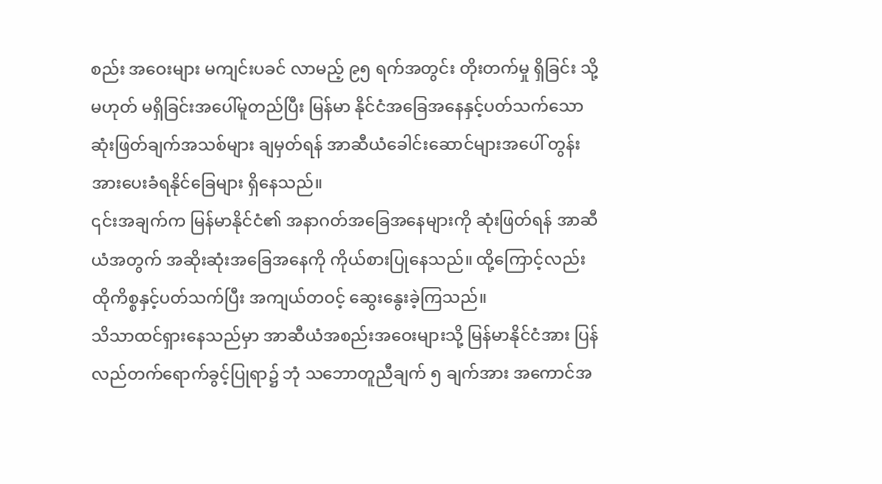စည်း အဝေးများ မကျင်းပခင် လာမည့် ၉၅ ရက်အတွင်း တိုးတက်မှု ရှိခြင်း သို့မဟုတ် မရှိခြင်းအပေါ်မူတည်ပြီး မြန်မာ နိုင်ငံအခြေအနေနှင့်ပတ်သက်သော ဆုံးဖြတ်ချက်အသစ်များ ချမှတ်ရန် အာဆီယံခေါင်းဆောင်များအပေါ် တွန်း အားပေးခံရနိုင်ခြေများ ရှိနေသည်။
၎င်းအချက်က မြန်မာနိုင်ငံ၏ အနာဂတ်အခြေအနေများကို ဆုံးဖြတ်ရန် အာဆီယံအတွက် အဆိုးဆုံးအခြေအနေကို ကိုယ်စားပြုနေသည်။ ထို့ကြောင့်လည်း ထိုကိစ္စနှင့်ပတ်သက်ပြီး အကျယ်တဝင့် ဆွေးနွေးခဲ့ကြသည်။
သိသာထင်ရှားနေသည်မှာ အာဆီယံအစည်းအဝေးများသို့ မြန်မာနိုင်ငံအား ပြန်လည်တက်ရောက်ခွင့်ပြုရာ၌ ဘုံ သဘောတူညီချက် ၅ ချက်အား အကောင်အ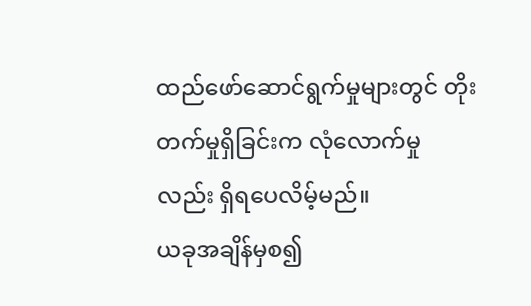ထည်ဖော်ဆောင်ရွက်မှုများတွင် တိုးတက်မှုရှိခြင်းက လုံလောက်မှု လည်း ရှိရပေလိမ့်မည်။
ယခုအချိန်မှစ၍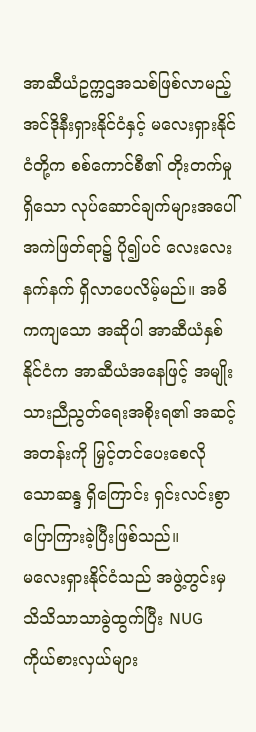အာဆီယံဥက္ကဌအသစ်ဖြစ်လာမည့် အင်ဒိုနီးရှားနိုင်ငံနှင့် မလေးရှားနိုင်ငံတို့က စစ်ကောင်စီ၏ တိုးတက်မှုရှိသော လုပ်ဆောင်ချက်များအပေါ် အကဲဖြတ်ရာ၌ ပို၍ပင် လေးလေးနက်နက် ရှိလာပေလိမ့်မည်။ အဓိကကျသော အဆိုပါ အာဆီယံနှစ်နိုင်ငံက အာဆီယံအနေဖြင့် အမျိုးသားညီညွတ်ရေးအစိုးရ၏ အဆင့်အတန်းကို မြှင့်တင်ပေးစေလိုသောဆန္ဒ ရှိကြောင်း ရှင်းလင်းစွာ ပြောကြားခဲ့ပြီးဖြစ်သည်။
မလေးရှားနိုင်ငံသည် အဖွဲ့တွင်းမှ သိသိသာသာခွဲထွက်ပြီး NUG ကိုယ်စားလှယ်များ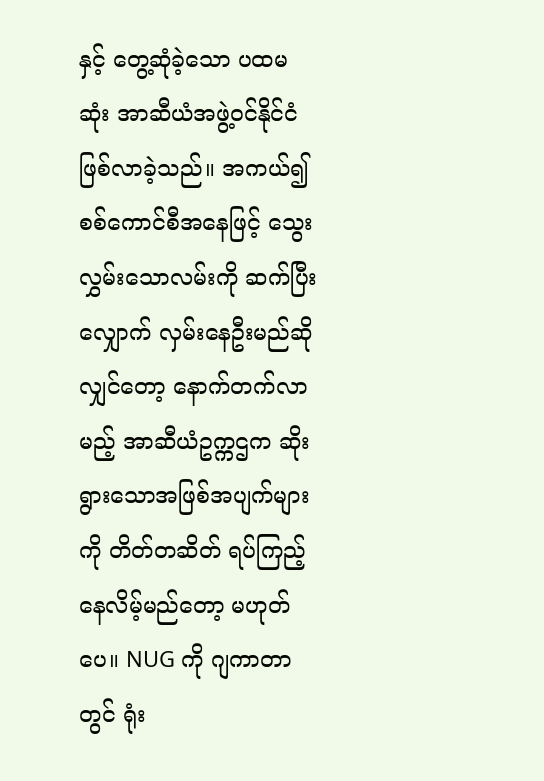နှင့် တွေ့ဆုံခဲ့သော ပထမဆုံး အာဆီယံအဖွဲ့ဝင်နိုင်ငံ ဖြစ်လာခဲ့သည်။ အကယ်၍ စစ်ကောင်စီအနေဖြင့် သွေးလွှမ်းသောလမ်းကို ဆက်ပြီးလျှောက် လှမ်းနေဦးမည်ဆိုလျှင်တော့ နောက်တက်လာမည့် အာဆီယံဥက္ကဌက ဆိုးရွားသောအဖြစ်အပျက်များကို တိတ်တဆိတ် ရပ်ကြည့်နေလိမ့်မည်တော့ မဟုတ်ပေ။ NUG ကို ဂျကာတာတွင် ရုံး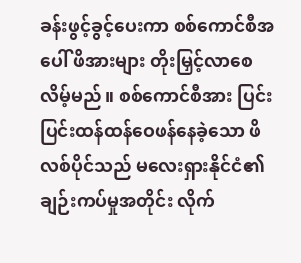ခန်းဖွင့်ခွင့်ပေးကာ စစ်ကောင်စီအပေါ် ဖိအားများ တိုးမြှင့်လာစေလိမ့်မည်။ စစ်ကောင်စီအား ပြင်းပြင်းထန်ထန်ဝေဖန်နေခဲ့သော ဖိလစ်ပိုင်သည် မလေးရှားနိုင်ငံ၏ ချဉ်းကပ်မှုအတိုင်း လိုက်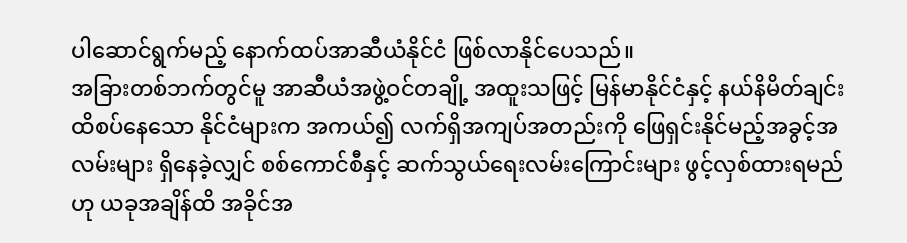ပါဆောင်ရွက်မည့် နောက်ထပ်အာဆီယံနိုင်ငံ ဖြစ်လာနိုင်ပေသည်။
အခြားတစ်ဘက်တွင်မူ အာဆီယံအဖွဲ့ဝင်တချို့ အထူးသဖြင့် မြန်မာနိုင်ငံနှင့် နယ်နိမိတ်ချင်းထိစပ်နေသော နိုင်ငံများက အကယ်၍ လက်ရှိအကျပ်အတည်းကို ဖြေရှင်းနိုင်မည့်အခွင့်အလမ်းများ ရှိနေခဲ့လျှင် စစ်ကောင်စီနှင့် ဆက်သွယ်ရေးလမ်းကြောင်းများ ဖွင့်လှစ်ထားရမည်ဟု ယခုအချိန်ထိ အခိုင်အ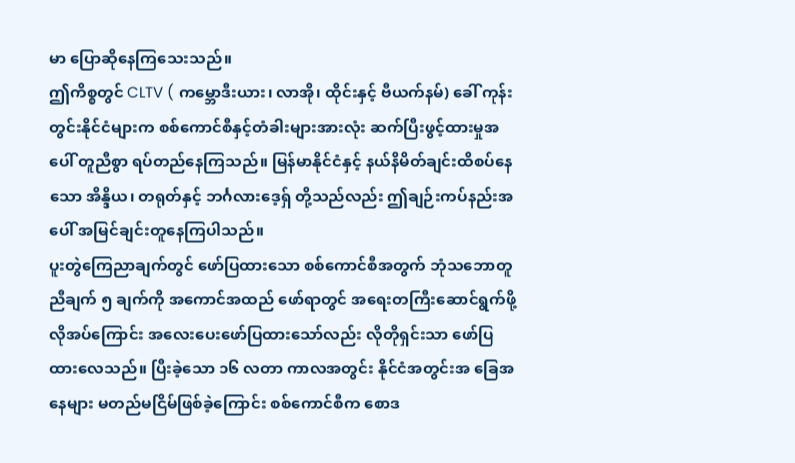မာ ပြောဆိုနေကြသေးသည်။
ဤကိစ္စတွင် CLTV ( ကမ္ဘောဒီးယား၊ လာအို၊ ထိုင်းနှင့် ဗီယက်နမ်) ခေါ် ကုန်းတွင်းနိုင်ငံများက စစ်ကောင်စီနှင့်တံခါးများအားလုံး ဆက်ပြီးဖွင့်ထားမှုအပေါ် တူညီစွာ ရပ်တည်နေကြသည်။ မြန်မာနိုင်ငံနှင့် နယ်နိမိတ်ချင်းထိစပ်နေသော အိန္ဒိယ၊ တရုတ်နှင့် ဘင်္ဂလားဒေ့ရှ် တို့သည်လည်း ဤချဉ်းကပ်နည်းအပေါ် အမြင်ချင်းတူနေကြပါသည်။
ပူးတွဲကြေညာချက်တွင် ဖော်ပြထားသော စစ်ကောင်စီအတွက် ဘုံသဘောတူညီချက် ၅ ချက်ကို အကောင်အထည် ဖော်ရာတွင် အရေးတကြီးဆောင်ရွက်ဖို့ လိုအပ်ကြောင်း အလေးပေးဖော်ပြထားသော်လည်း လိုတိုရှင်းသာ ဖော်ပြထားလေသည်။ ပြီးခဲ့သော ၁၆ လတာ ကာလအတွင်း နိုင်ငံအတွင်းအ ခြေအနေများ မတည်မငြိမ်ဖြစ်ခဲ့ကြောင်း စစ်ကောင်စီက စောဒ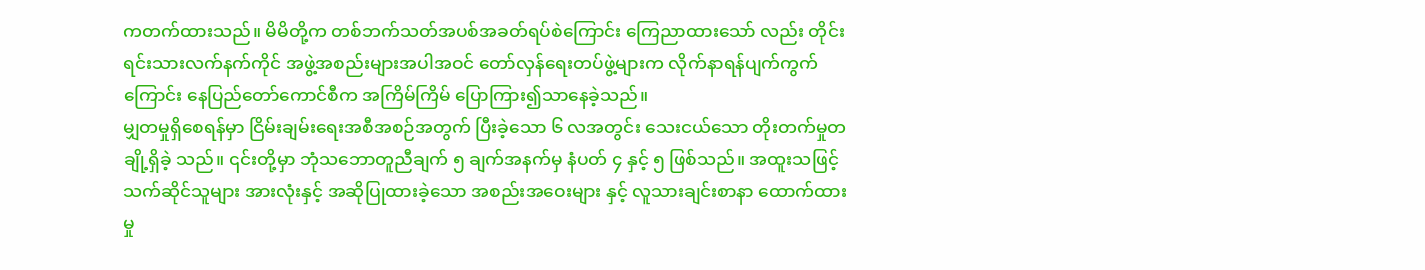ကတက်ထားသည်။ မိမိတို့က တစ်ဘက်သတ်အပစ်အခတ်ရပ်စဲကြောင်း ကြေညာထားသော် လည်း တိုင်းရင်းသားလက်နက်ကိုင် အဖွဲ့အစည်းများအပါအဝင် တော်လှန်ရေးတပ်ဖွဲ့များက လိုက်နာရန်ပျက်ကွက်ကြောင်း နေပြည်တော်ကောင်စီက အကြိမ်ကြိမ် ပြောကြား၍သာနေခဲ့သည်။
မျှတမှုရှိစေရန်မှာ ငြိမ်းချမ်းရေးအစီအစဉ်အတွက် ပြီးခဲ့သော ၆ လအတွင်း သေးငယ်သော တိုးတက်မှုတချို့ရှိခဲ့ သည်။ ၎င်းတို့မှာ ဘုံသဘောတူညီချက် ၅ ချက်အနက်မှ နံပတ် ၄ နှင့် ၅ ဖြစ်သည်။ အထူးသဖြင့် သက်ဆိုင်သူများ အားလုံးနှင့် အဆိုပြုထားခဲ့သော အစည်းအဝေးများ နှင့် လူသားချင်းစာနာ ထောက်ထားမှု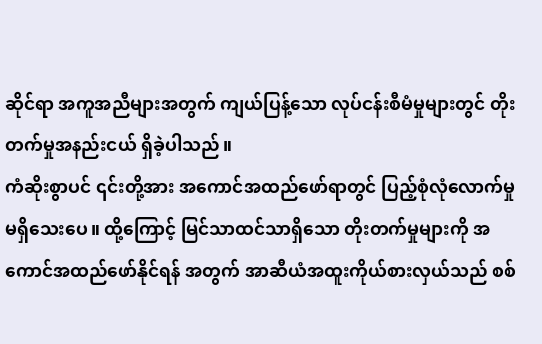ဆိုင်ရာ အကူအညီများအတွက် ကျယ်ပြန့်သော လုပ်ငန်းစီမံမှုများတွင် တိုးတက်မှုအနည်းငယ် ရှိခဲ့ပါသည်။
ကံဆိုးစွာပင် ၎င်းတို့အား အကောင်အထည်ဖော်ရာတွင် ပြည့်စုံလုံလောက်မှု မရှိသေးပေ။ ထို့ကြောင့် မြင်သာထင်သာရှိသော တိုးတက်မှုများကို အကောင်အထည်ဖော်နိုင်ရန် အတွက် အာဆီယံအထူးကိုယ်စားလှယ်သည် စစ်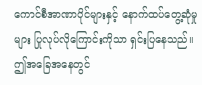ကောင်စီအာဏာပိုင်များနှင့် နောက်ထပ်တွေ့ဆုံမှုများ ပြုလုပ်လိုကြောင်းကိုသာ ရှင်းပြနေသည်။
ဤအခြေအနေတွင်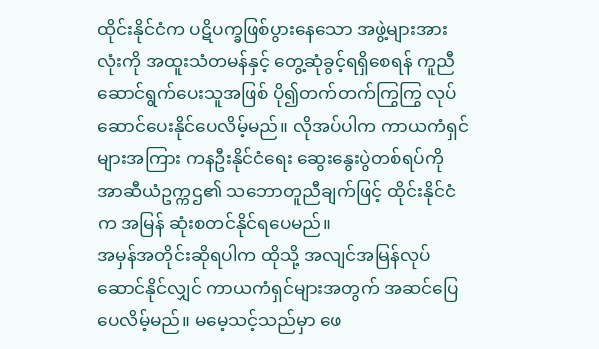ထိုင်းနိုင်ငံက ပဋိပက္ခဖြစ်ပွားနေသော အဖွဲ့များအားလုံးကို အထူးသံတမန်နှင့် တွေ့ဆုံခွင့်ရရှိစေရန် ကူညီဆောင်ရွက်ပေးသူအဖြစ် ပို၍တက်တက်ကြွကြွ လုပ်ဆောင်ပေးနိုင်ပေလိမ့်မည်။ လိုအပ်ပါက ကာယကံရှင်များအကြား ကနဦးနိုင်ငံရေး ဆွေးနွေးပွဲတစ်ရပ်ကို အာဆီယံဥက္ကဌ၏ သဘောတူညီချက်ဖြင့် ထိုင်းနိုင်ငံက အမြန် ဆုံးစတင်နိုင်ရပေမည်။
အမှန်အတိုင်းဆိုရပါက ထိုသို့ အလျင်အမြန်လုပ်ဆောင်နိုင်လျှင် ကာယကံရှင်များအတွက် အဆင်ပြေပေလိမ့်မည်။ မမေ့သင့်သည်မှာ ဖေ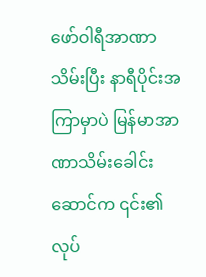ဖော်ဝါရီအာဏာသိမ်းပြီး နာရီပိုင်းအကြာမှာပဲ မြန်မာအာဏာသိမ်းခေါင်းဆောင်က ၎င်း၏ လုပ်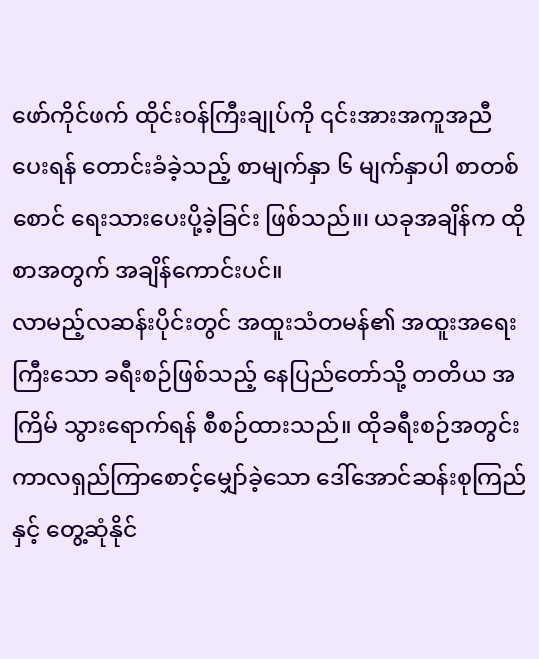ဖော်ကိုင်ဖက် ထိုင်းဝန်ကြီးချုပ်ကို ၎င်းအားအကူအညီပေးရန် တောင်းခံခဲ့သည့် စာမျက်နှာ ၆ မျက်နှာပါ စာတစ်စောင် ရေးသားပေးပို့ခဲ့ခြင်း ဖြစ်သည်။၊ ယခုအချိန်က ထိုစာအတွက် အချိန်ကောင်းပင်။
လာမည့်လဆန်းပိုင်းတွင် အထူးသံတမန်၏ အထူးအရေးကြီးသော ခရီးစဉ်ဖြစ်သည့် နေပြည်တော်သို့ တတိယ အကြိမ် သွားရောက်ရန် စီစဉ်ထားသည်။ ထိုခရီးစဉ်အတွင်း ကာလရှည်ကြာစောင့်မျှော်ခဲ့သော ဒေါ်အောင်ဆန်းစုကြည်နှင့် တွေ့ဆုံနိုင်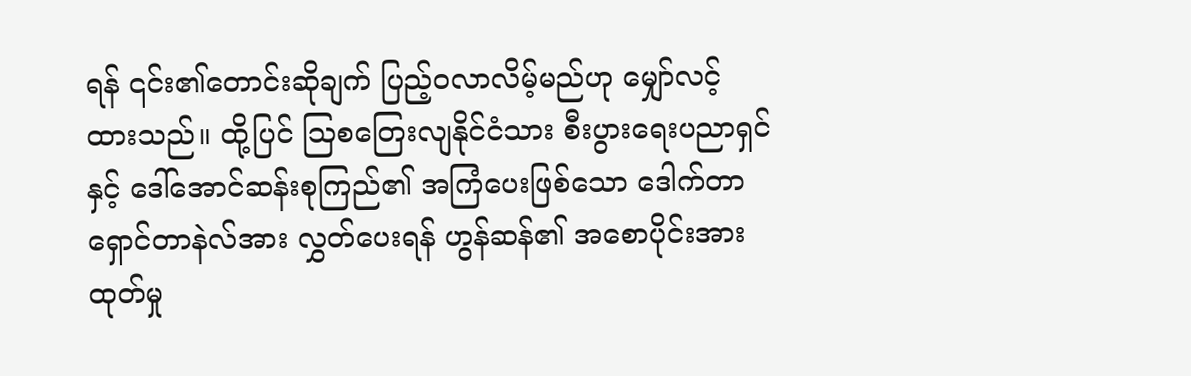ရန် ၎င်း၏တောင်းဆိုချက် ပြည့်ဝလာလိမ့်မည်ဟု မျှော်လင့်ထားသည်။ ထို့ပြင် ဩစတြေးလျနိုင်ငံသား စီးပွားရေးပညာရှင်နှင့် ဒေါ်အောင်ဆန်းစုကြည်၏ အကြံပေးဖြစ်သော ဒေါက်တာ ရှောင်တာနဲလ်အား လွှတ်ပေးရန် ဟွန်ဆန်၏ အစောပိုင်းအားထုတ်မှု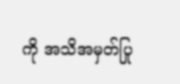ကို အသိအမှတ်ပြု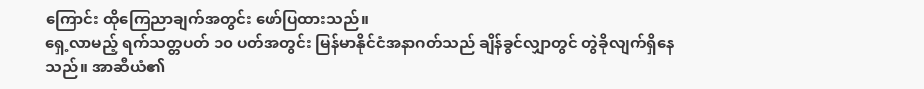ကြောင်း ထိုကြေညာချက်အတွင်း ဖော်ပြထားသည်။
ရှေ့လာမည့် ရက်သတ္တပတ် ၁၀ ပတ်အတွင်း မြန်မာနိုင်ငံအနာဂတ်သည် ချိန်ခွင်လျှာတွင် တွဲခိုလျက်ရှိနေသည်။ အာဆီယံ၏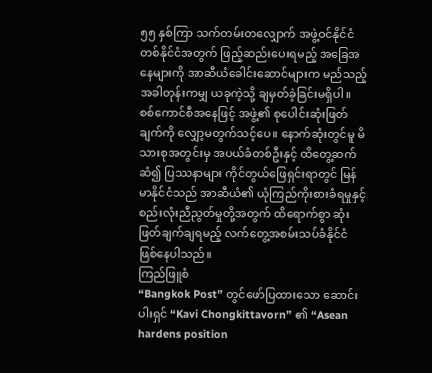၅၅ နှစ်ကြာ သက်တမ်းတလျှောက် အဖွဲ့ဝင်နိုင်ငံ တစ်နိုင်ငံအတွက် ဖြည့်ဆည်းပေးရမည့် အခြေအနေများကို အာဆီယံခေါင်းဆောင်များက မည်သည့်အခါတုန်းကမျှ ယခုကဲ့သို့ ချမှတ်ခဲ့ခြင်းမရှိပါ။ စစ်ကောင်စီအနေဖြင့် အဖွဲ့၏ စုပေါင်းဆုံးဖြတ်ချက်ကို လျှော့မတွက်သင့်ပေ။ နောက်ဆုံးတွင်မူ မိသားစုအတွင်းမှ အပယ်ခံတစ်ဦးနှင့် ထိတွေ့ဆက်ဆံ၍ ပြဿနာများ ကိုင်တွယ်ဖြေရှင်းရာတွင် မြန်မာနိုင်ငံသည် အာဆီယံ၏ ယုံကြည်ကိုးစားခံရမှုနှင့် စည်းလုံးညီညွတ်မှုတို့အတွက် ထိရောက်စွာ ဆုံးဖြတ်ချက်ချရမည့် လက်တွေ့အစမ်းသပ်ခံနိုင်ငံ ဖြစ်နေပါသည်။
ကြည်ဖြူစံ
“Bangkok Post” တွင်ဖော်ပြထားသော ဆောင်းပါးရှင် “Kavi Chongkittavorn” ၏ “Asean hardens position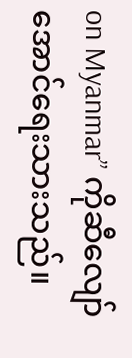on Myanmar” ကိုဆီလျော်အောင်ရေးသားသည်။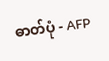ဓာတ်ပုံ - AFP